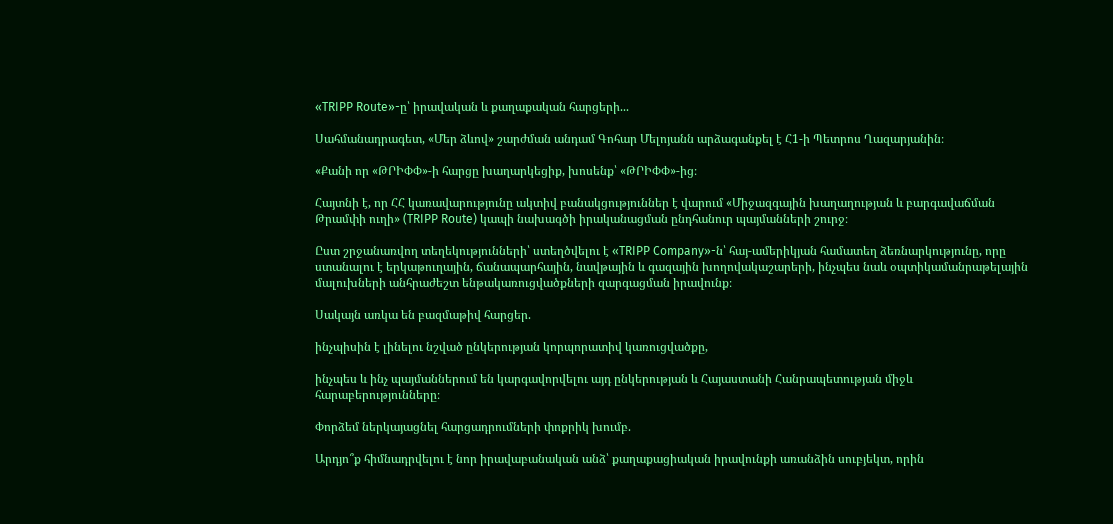«TRIPP Route»-ը՝ իրավական և քաղաքական հարցերի...

Սահմանադրագետ, «Մեր ձևով» շարժման անդամ Գոհար Մելոյանն արձագանքել է Հ1-ի Պետրոս Ղազարյանին։

«Քանի որ «ԹՐԻՓՓ»-ի հարցը խաղարկեցիք, խոսենք՝ «ԹՐԻՓՓ»-ից։

Հայտնի է, որ ՀՀ կառավարությունը ակտիվ բանակցություններ է վարում «Միջազգային խաղաղության և բարգավաճման Թրամփի ուղի» (TRIPP Route) կապի նախագծի իրականացման ընդհանուր պայմանների շուրջ։

Ըստ շրջանառվող տեղեկությունների՝ ստեղծվելու է «TRIPP Company»-ն՝ հայ-ամերիկյան համատեղ ձեռնարկությունը, որը ստանալու է երկաթուղային, ճանապարհային, նավթային և գազային խողովակաշարերի, ինչպես նաև օպտիկամանրաթելային մալուխների անհրաժեշտ ենթակառուցվածքների զարգացման իրավունք։

Սակայն առկա են բազմաթիվ հարցեր.

ինչպիսին է լինելու նշված ընկերության կորպորատիվ կառուցվածքը,

ինչպես և ինչ պայմաններում են կարգավորվելու այդ ընկերության և Հայաստանի Հանրապետության միջև հարաբերությունները։

Փորձեմ ներկայացնել հարցադրումների փոքրիկ խումբ.

Արդյո՞ք հիմնադրվելու է նոր իրավաբանական անձ՝ քաղաքացիական իրավունքի առանձին սուբյեկտ, որին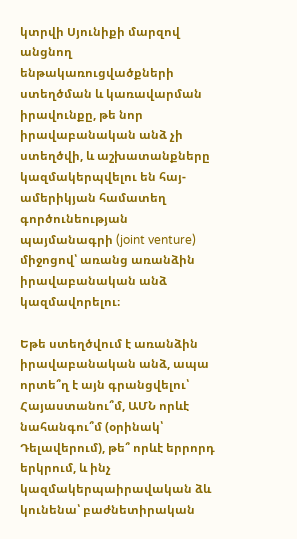կտրվի Սյունիքի մարզով անցնող ենթակառուցվածքների ստեղծման և կառավարման իրավունքը, թե նոր իրավաբանական անձ չի ստեղծվի, և աշխատանքները կազմակերպվելու են հայ-ամերիկյան համատեղ գործունեության պայմանագրի (joint venture) միջոցով՝ առանց առանձին իրավաբանական անձ կազմավորելու։

Եթե ստեղծվում է առանձին իրավաբանական անձ, ապա որտե՞ղ է այն գրանցվելու՝ Հայաստանու՞մ, ԱՄՆ որևէ նահանգու՞մ (օրինակ՝ Դելավերում), թե՞ որևէ երրորդ երկրում, և ինչ կազմակերպաիրավական ձև կունենա՝ բաժնետիրական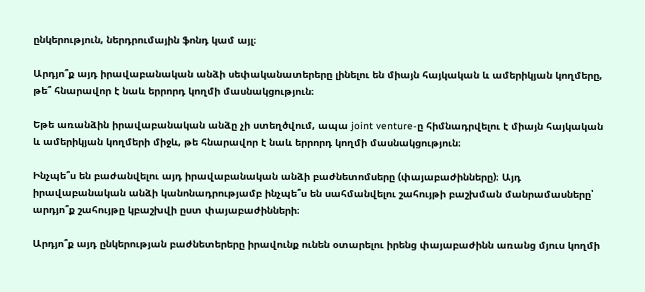ընկերություն, ներդրումային ֆոնդ կամ այլ։

Արդյո՞ք այդ իրավաբանական անձի սեփականատերերը լինելու են միայն հայկական և ամերիկյան կողմերը, թե՞ հնարավոր է նաև երրորդ կողմի մասնակցություն։

Եթե առանձին իրավաբանական անձը չի ստեղծվում, ապա joint venture-ը հիմնադրվելու է միայն հայկական և ամերիկյան կողմերի միջև, թե հնարավոր է նաև երրորդ կողմի մասնակցություն։

Ինչպե՞ս են բաժանվելու այդ իրավաբանական անձի բաժնետոմսերը (փայաբաժինները)։ Այդ իրավաբանական անձի կանոնադրությամբ ինչպե՞ս են սահմանվելու շահույթի բաշխման մանրամասները՝ արդյո՞ք շահույթը կբաշխվի ըստ փայաբաժինների։

Արդյո՞ք այդ ընկերության բաժնետերերը իրավունք ունեն օտարելու իրենց փայաբաժինն առանց մյուս կողմի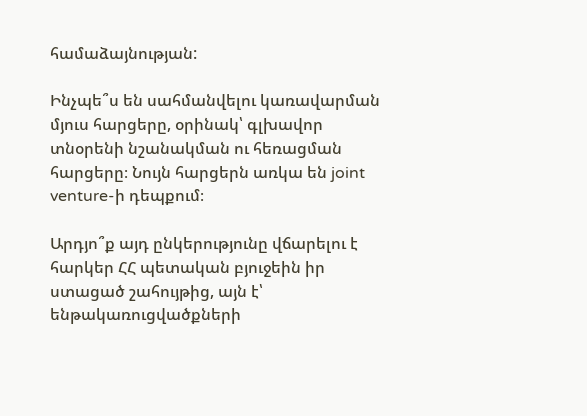համաձայնության:

Ինչպե՞ս են սահմանվելու կառավարման մյուս հարցերը, օրինակ՝ գլխավոր տնօրենի նշանակման ու հեռացման հարցերը։ Նույն հարցերն առկա են joint venture-ի դեպքում։

Արդյո՞ք այդ ընկերությունը վճարելու է հարկեր ՀՀ պետական բյուջեին իր ստացած շահույթից, այն է՝ ենթակառուցվածքների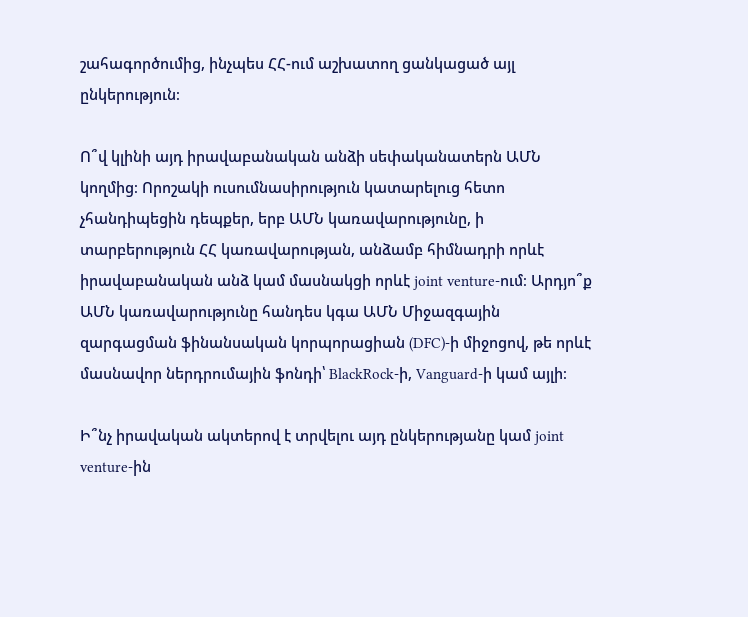շահագործումից, ինչպես ՀՀ-ում աշխատող ցանկացած այլ ընկերություն։

Ո՞վ կլինի այդ իրավաբանական անձի սեփականատերն ԱՄՆ կողմից։ Որոշակի ուսումնասիրություն կատարելուց հետո չհանդիպեցին դեպքեր, երբ ԱՄՆ կառավարությունը, ի տարբերություն ՀՀ կառավարության, անձամբ հիմնադրի որևէ իրավաբանական անձ կամ մասնակցի որևէ joint venture-ում։ Արդյո՞ք ԱՄՆ կառավարությունը հանդես կգա ԱՄՆ Միջազգային զարգացման ֆինանսական կորպորացիան (DFC)-ի միջոցով, թե որևէ մասնավոր ներդրումային ֆոնդի՝ BlackRock-ի, Vanguard-ի կամ այլի։

Ի՞նչ իրավական ակտերով է տրվելու այդ ընկերությանը կամ joint venture-ին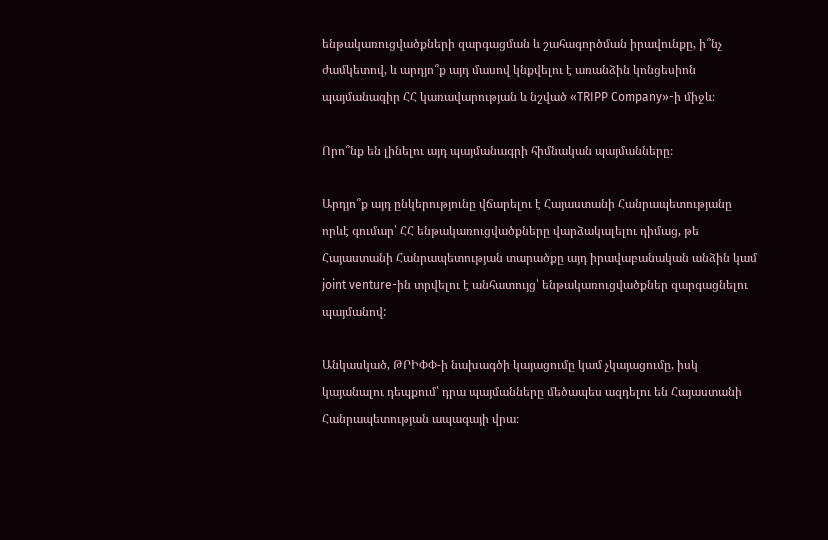ենթակառուցվածքների զարգացման և շահագործման իրավունքը, ի՞նչ ժամկետով, և արդյո՞ք այդ մասով կնքվելու է առանձին կոնցեսիոն պայմանագիր ՀՀ կառավարության և նշված «TRIPP Company»-ի միջև։

Որո՞նք են լինելու այդ պայմանագրի հիմնական պայմանները։

Արդյո՞ք այդ ընկերությունը վճարելու է Հայաստանի Հանրապետությանը որևէ գումար՝ ՀՀ ենթակառուցվածքները վարձակալելու դիմաց, թե Հայաստանի Հանրապետության տարածքը այդ իրավաբանական անձին կամ joint venture-ին տրվելու է անհատույց՝ ենթակառուցվածքներ զարգացնելու պայմանով:

Անկասկած, ԹՐԻՓՓ-ի նախագծի կայացումը կամ չկայացումը, իսկ կայանալու դեպքում՝ դրա պայմանները մեծապես ազդելու են Հայաստանի Հանրապետության ապագայի վրա։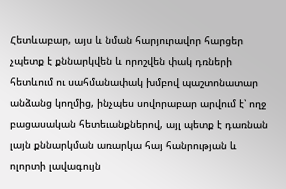Հետևաբար, այս և նման հարյուրավոր հարցեր չպետք է քննարկվեն և որոշվեն փակ դռների հետևում ու սահմանափակ խմբով պաշտոնատար անձանց կողմից, ինչպես սովորաբար արվում է՝ ողջ բացասական հետեւանքներով, այլ պետք է դառնան լայն քննարկման առարկա հայ հանրության և ոլորտի լավագույն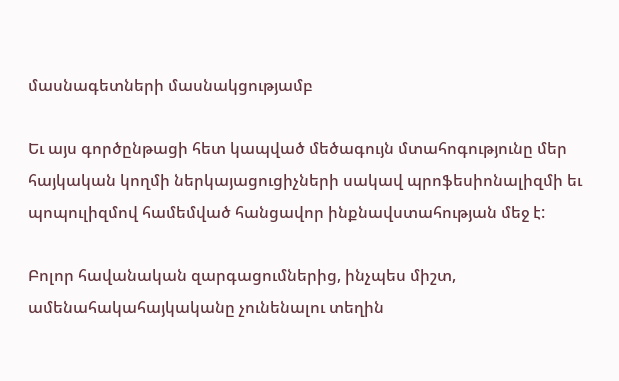մասնագետների մասնակցությամբ

Եւ այս գործընթացի հետ կապված մեծագույն մտահոգությունը մեր հայկական կողմի ներկայացուցիչների սակավ պրոֆեսիոնալիզմի եւ պոպուլիզմով համեմված հանցավոր ինքնավստահության մեջ է:

Բոլոր հավանական զարգացումներից, ինչպես միշտ, ամենահակահայկականը չունենալու տեղին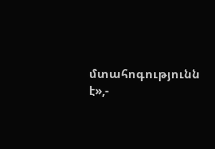մտահոգությունն է»,-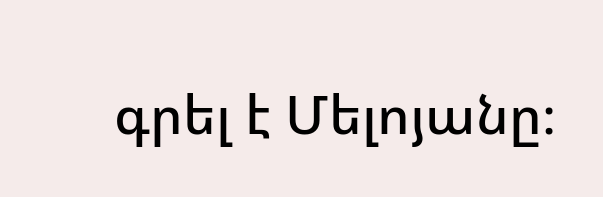գրել է Մելոյանը։